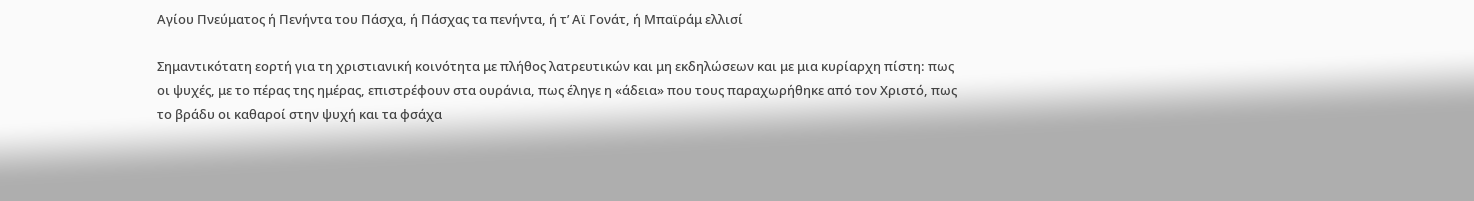Αγίου Πνεύματος ή Πενήντα του Πάσχα, ή Πάσχας τα πενήντα, ή τ’ Αϊ Γονάτ, ή Μπαϊράμ ελλισί

Σημαντικότατη εορτή για τη χριστιανική κοινότητα με πλήθος λατρευτικών και μη εκδηλώσεων και με μια κυρίαρχη πίστη: πως οι ψυχές, με το πέρας της ημέρας, επιστρέφουν στα ουράνια, πως έληγε η «άδεια» που τους παραχωρήθηκε από τον Χριστό, πως το βράδυ οι καθαροί στην ψυχή και τα φσάχα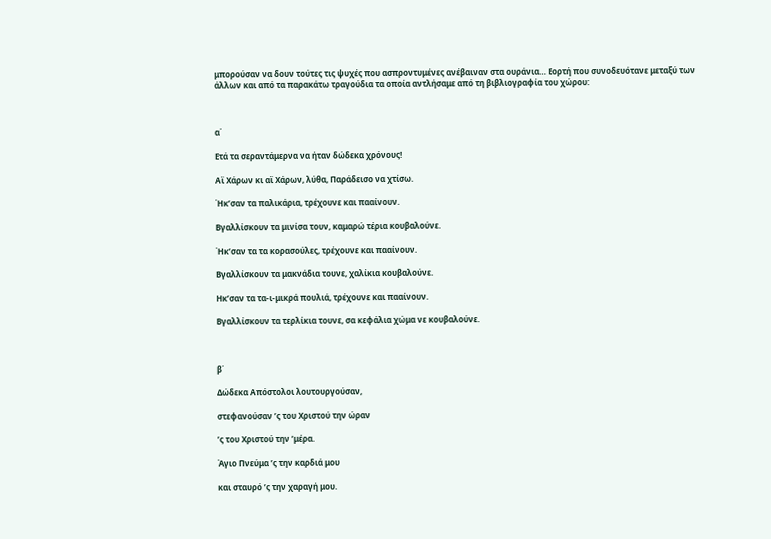μπορούσαν να δουν τούτες τις ψυχές που ασπροντυμένες ανέβαιναν στα ουράνια… Εορτή που συνοδευότανε μεταξύ των άλλων και από τα παρακάτω τραγούδια τα οποία αντλήσαμε από τη βιβλιογραφία του χώρου:



α΄

Ετά τα σεραντάμερνα να ήταν δώδεκα χρόνους!

Αϊ Χάρων κι αϊ Χάρων, λύθα, Παράδεισο να χτίσω.

Ήκ’σαν τα παλικάρια, τρέχουνε και πααίνουν.

Βγαλλίσκουν τα μινίσα τουν, καμαρώ τέρια κουβαλούνε.

Ήκ’σαν τα τα κορασούλες, τρέχουνε και πααίνουν.

Βγαλλίσκουν τα μακνάδια τουνε, χαλίκια κουβαλούνε.

Ηκ’σαν τα τα-ι-μικρά πουλιά, τρέχουνε και πααίνουν.

Βγαλλίσκουν τα τερλίκια τουνε, σα κεφάλια χώμα νε κουβαλούνε.



β΄

Δώδεκα Απόστολοι λουτουργούσαν,

στεφανούσαν ’ς του Χριστού την ώραν

’ς του Χριστού την ’μέρα.

Άγιο Πνεύμα ’ς την καρδιά μου

και σταυρό ’ς την χαραγή μου.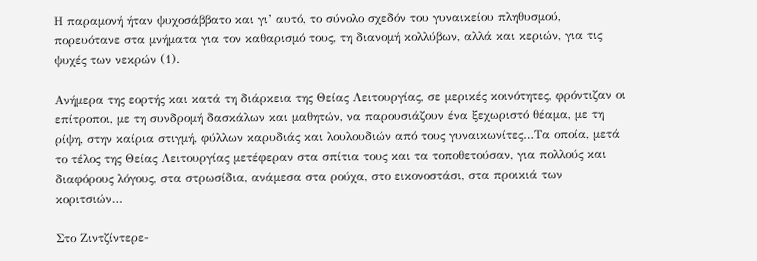Η παραμονή ήταν ψυχοσάββατο και γι’ αυτό, το σύνολο σχεδόν του γυναικείου πληθυσμού, πορευότανε στα μνήματα για τον καθαρισμό τους, τη διανομή κολλύβων, αλλά και κεριών, για τις ψυχές των νεκρών (1).

Ανήμερα της εορτής και κατά τη διάρκεια της Θείας Λειτουργίας, σε μερικές κοινότητες, φρόντιζαν οι επίτροποι, με τη συνδρομή δασκάλων και μαθητών, να παρουσιάζουν ένα ξεχωριστό θέαμα, με τη ρίψη, στην καίρια στιγμή, φύλλων καρυδιάς και λουλουδιών από τους γυναικωνίτες…Τα οποία, μετά το τέλος της Θείας Λειτουργίας μετέφεραν στα σπίτια τους και τα τοποθετούσαν, για πολλούς και διαφόρους λόγους, στα στρωσίδια, ανάμεσα στα ρούχα, στο εικονοστάσι, στα προικιά των κοριτσιών…

Στο Ζιντζίντερε-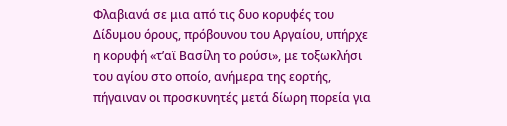Φλαβιανά σε μια από τις δυο κορυφές του Δίδυμου όρους, πρόβουνου του Αργαίου, υπήρχε η κορυφή «τ’αϊ Βασίλη το ρούσι», με τοξωκλήσι του αγίου στο οποίο, ανήμερα της εορτής, πήγαιναν οι προσκυνητές μετά δίωρη πορεία για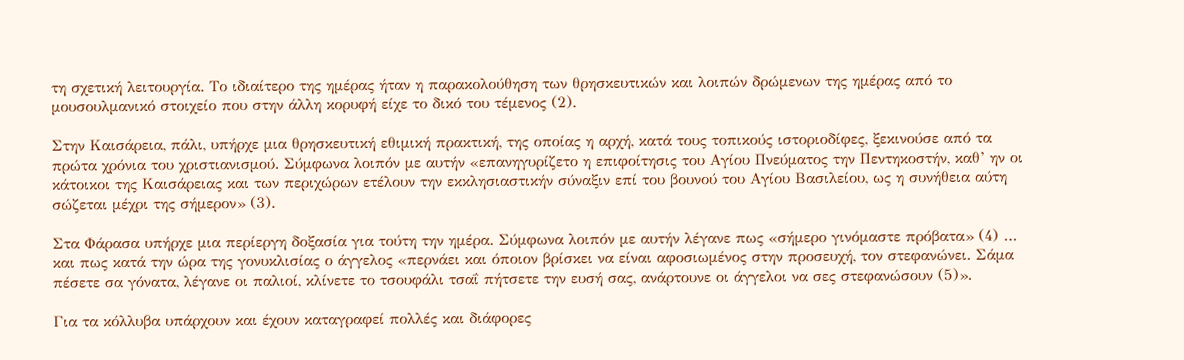τη σχετική λειτουργία. Το ιδιαίτερο της ημέρας ήταν η παρακολούθηση των θρησκευτικών και λοιπών δρώμενων της ημέρας από το μουσουλμανικό στοιχείο που στην άλλη κορυφή είχε το δικό του τέμενος (2).

Στην Καισάρεια, πάλι, υπήρχε μια θρησκευτική εθιμική πρακτική, της οποίας η αρχή, κατά τους τοπικούς ιστοριοδίφες, ξεκινούσε από τα πρώτα χρόνια του χριστιανισμού. Σύμφωνα λοιπόν με αυτήν «επανηγυρίζετο η επιφοίτησις του Αγίου Πνεύματος την Πεντηκοστήν, καθ’ ην οι κάτοικοι της Καισάρειας και των περιχώρων ετέλουν την εκκλησιαστικήν σύναξιν επί του βουνού του Αγίου Βασιλείου, ως η συνήθεια αύτη σώζεται μέχρι της σήμερον» (3).

Στα Φάρασα υπήρχε μια περίεργη δοξασία για τούτη την ημέρα. Σύμφωνα λοιπόν με αυτήν λέγανε πως «σήμερο γινόμαστε πρόβατα» (4) … και πως κατά την ώρα της γονυκλισίας ο άγγελος «περνάει και όποιον βρίσκει να είναι αφοσιωμένος στην προσευχή, τον στεφανώνει. Σάμα πέσετε σα γόνατα, λέγανε οι παλιοί, κλίνετε το τσουφάλι τσαΐ πήτσετε την ευσή σας, ανάρτουνε οι άγγελοι να σες στεφανώσουν (5)».

Για τα κόλλυβα υπάρχουν και έχουν καταγραφεί πολλές και διάφορες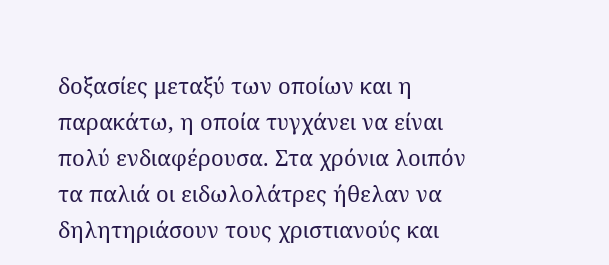δοξασίες μεταξύ των οποίων και η παρακάτω, η οποία τυγχάνει να είναι πολύ ενδιαφέρουσα. Στα χρόνια λοιπόν τα παλιά οι ειδωλολάτρες ήθελαν να δηλητηριάσουν τους χριστιανούς και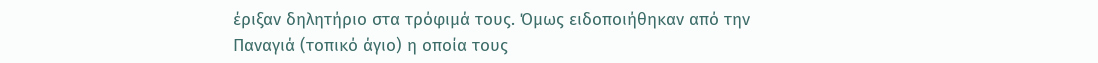έριξαν δηλητήριο στα τρόφιμά τους. Όμως ειδοποιήθηκαν από την Παναγιά (τοπικό άγιο) η οποία τους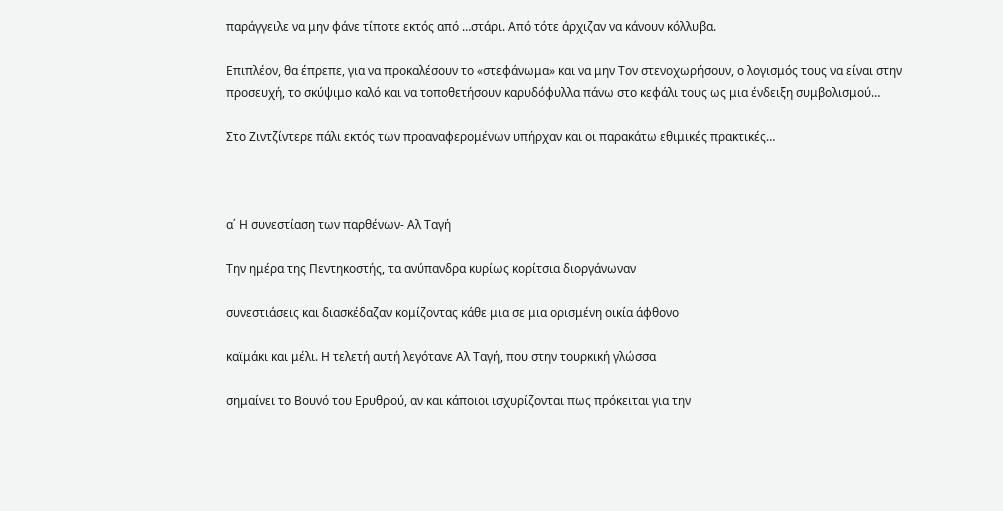παράγγειλε να μην φάνε τίποτε εκτός από …στάρι. Από τότε άρχιζαν να κάνουν κόλλυβα.

Επιπλέον, θα έπρεπε, για να προκαλέσουν το «στεφάνωμα» και να μην Τον στενοχωρήσουν, ο λογισμός τους να είναι στην προσευχή, το σκύψιμο καλό και να τοποθετήσουν καρυδόφυλλα πάνω στο κεφάλι τους ως μια ένδειξη συμβολισμού…

Στο Ζιντζίντερε πάλι εκτός των προαναφερομένων υπήρχαν και οι παρακάτω εθιμικές πρακτικές…



α΄ Η συνεστίαση των παρθένων- Αλ Ταγή

Την ημέρα της Πεντηκοστής, τα ανύπανδρα κυρίως κορίτσια διοργάνωναν

συνεστιάσεις και διασκέδαζαν κομίζοντας κάθε μια σε μια ορισμένη οικία άφθονο

καϊμάκι και μέλι. Η τελετή αυτή λεγότανε Αλ Ταγή, που στην τουρκική γλώσσα

σημαίνει το Βουνό του Ερυθρού, αν και κάποιοι ισχυρίζονται πως πρόκειται για την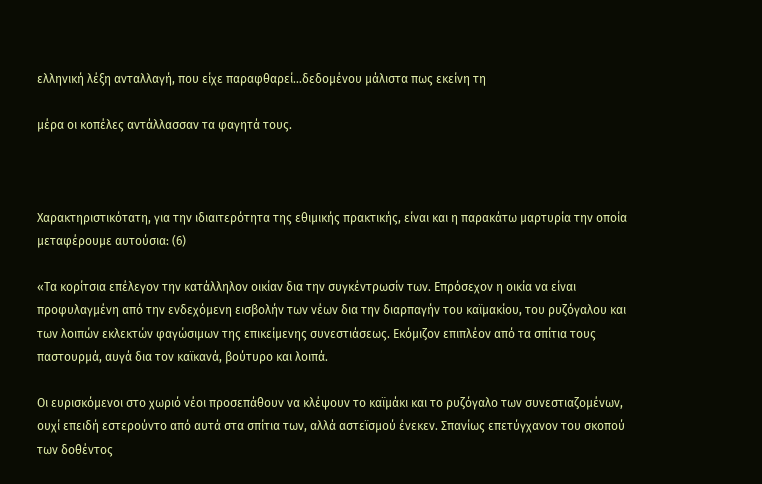ελληνική λέξη ανταλλαγή, που είχε παραφθαρεί…δεδομένου μάλιστα πως εκείνη τη

μέρα οι κοπέλες αντάλλασσαν τα φαγητά τους.



Χαρακτηριστικότατη, για την ιδιαιτερότητα της εθιμικής πρακτικής, είναι και η παρακάτω μαρτυρία την οποία μεταφέρουμε αυτούσια: (6)

«Τα κορίτσια επέλεγον την κατάλληλον οικίαν δια την συγκέντρωσίν των. Επρόσεχον η οικία να είναι προφυλαγμένη από την ενδεχόμενη εισβολήν των νέων δια την διαρπαγήν του καϊμακίου, του ρυζόγαλου και των λοιπών εκλεκτών φαγώσιμων της επικείμενης συνεστιάσεως. Εκόμιζον επιπλέον από τα σπίτια τους παστουρμά, αυγά δια τον καϊκανά, βούτυρο και λοιπά.

Οι ευρισκόμενοι στο χωριό νέοι προσεπάθουν να κλέψουν το καϊμάκι και το ρυζόγαλο των συνεστιαζομένων, ουχί επειδή εστερούντο από αυτά στα σπίτια των, αλλά αστεϊσμού ένεκεν. Σπανίως επετύγχανον του σκοπού των δοθέντος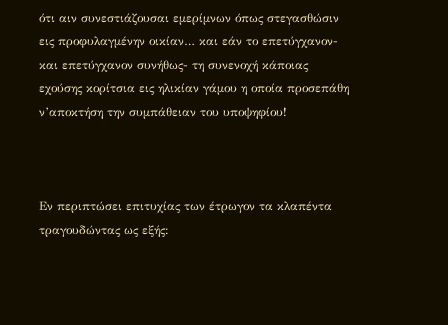ότι αιν συνεστιάζουσαι εμερίμνων όπως στεγασθώσιν εις προφυλαγμένην οικίαν… και εάν το επετύγχανον- και επετύγχανον συνήθως- τη συνενοχή κάποιας εχούσης κορίτσια εις ηλικίαν γάμου η οποία προσεπάθη ν’αποκτήση την συμπάθειαν του υποψηφίου!



Εν περιπτώσει επιτυχίας των έτρωγον τα κλαπέντα τραγουδώντας ως εξής: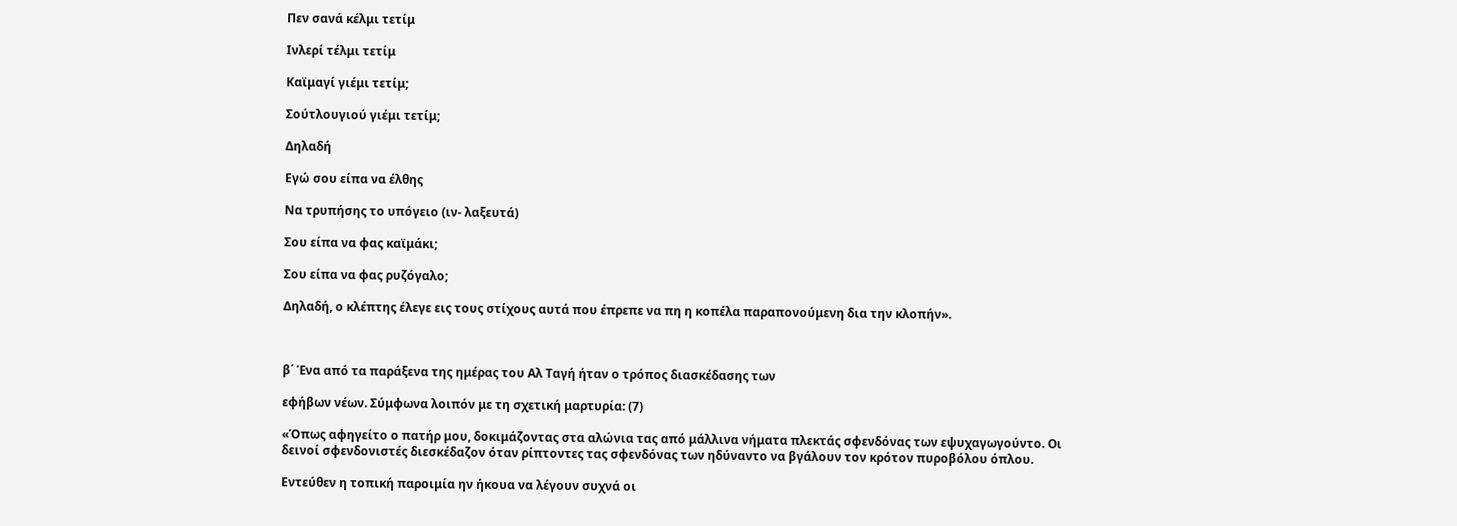Πεν σανά κέλμι τετίμ

Ινλερί τέλμι τετίμ

Καϊμαγί γιέμι τετίμ;

Σούτλουγιού γιέμι τετίμ;

Δηλαδή

Εγώ σου είπα να έλθης

Να τρυπήσης το υπόγειο (ιν- λαξευτά)

Σου είπα να φας καϊμάκι;

Σου είπα να φας ρυζόγαλο;

Δηλαδή, ο κλέπτης έλεγε εις τους στίχους αυτά που έπρεπε να πη η κοπέλα παραπονούμενη δια την κλοπήν».



β΄ Ένα από τα παράξενα της ημέρας του Αλ Ταγή ήταν ο τρόπος διασκέδασης των

εφήβων νέων. Σύμφωνα λοιπόν με τη σχετική μαρτυρία: (7)

«Όπως αφηγείτο ο πατήρ μου, δοκιμάζοντας στα αλώνια τας από μάλλινα νήματα πλεκτάς σφενδόνας των εψυχαγωγούντο. Οι δεινοί σφενδονιστές διεσκέδαζον όταν ρίπτοντες τας σφενδόνας των ηδύναντο να βγάλουν τον κρότον πυροβόλου όπλου.

Εντεύθεν η τοπική παροιμία ην ήκουα να λέγουν συχνά οι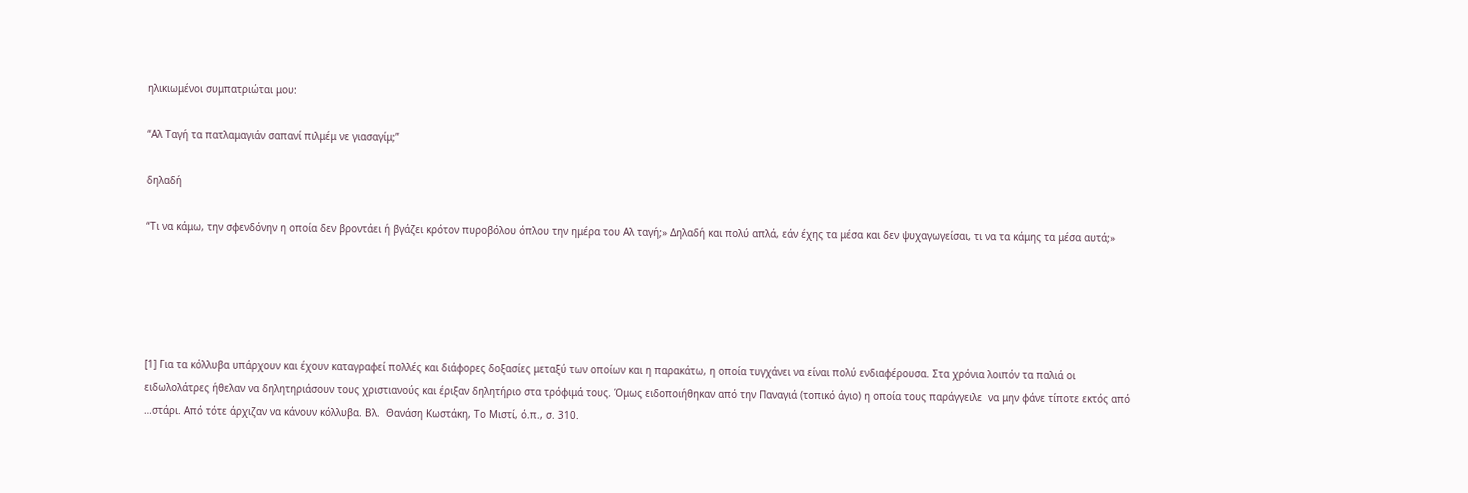ηλικιωμένοι συμπατριώται μου:

“Αλ Ταγή τα πατλαμαγιάν σαπανί πιλμέμ νε γιασαγίμ;”

δηλαδή

“Τι να κάμω, την σφενδόνην η οποία δεν βροντάει ή βγάζει κρότον πυροβόλου όπλου την ημέρα του Αλ ταγή;» Δηλαδή και πολύ απλά, εάν έχης τα μέσα και δεν ψυχαγωγείσαι, τι να τα κάμης τα μέσα αυτά;»





[1] Για τα κόλλυβα υπάρχουν και έχουν καταγραφεί πολλές και διάφορες δοξασίες μεταξύ των οποίων και η παρακάτω, η οποία τυγχάνει να είναι πολύ ενδιαφέρουσα. Στα χρόνια λοιπόν τα παλιά οι ειδωλολάτρες ήθελαν να δηλητηριάσουν τους χριστιανούς και έριξαν δηλητήριο στα τρόφιμά τους. Όμως ειδοποιήθηκαν από την Παναγιά (τοπικό άγιο) η οποία τους παράγγειλε  να μην φάνε τίποτε εκτός από …στάρι. Από τότε άρχιζαν να κάνουν κόλλυβα. Βλ.  Θανάση Κωστάκη, Το Μιστί, ό.π., σ. 310.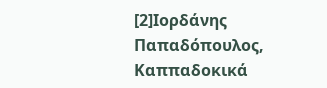[2]Ιορδάνης Παπαδόπουλος, Καππαδοκικά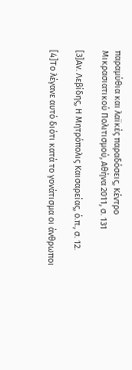παραμύθια και λαϊκές παραδόσεις, Κέντρο  Μικρασιατικού Πολιτισμού, Αθήνα 2011, σ. 131

[3]Αν. Λεβίδης, Η Μητρόπολις Καισαρείας, ό.π., σ. 12.

[4]Το λέγανε αυτό διότι κατά το γονάτισμα οι άνθρωποι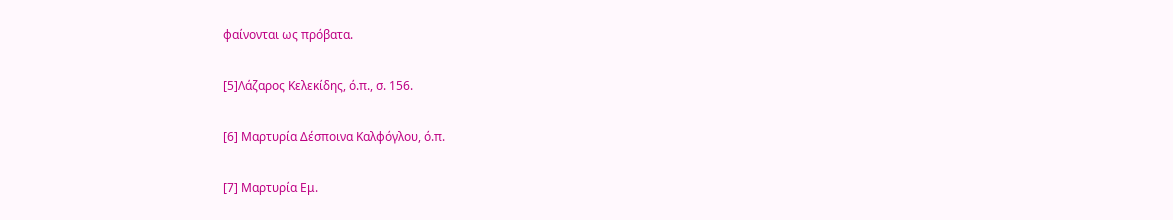φαίνονται ως πρόβατα.

[5]Λάζαρος Κελεκίδης, ό.π., σ. 156.

[6] Μαρτυρία Δέσποινα Καλφόγλου, ό.π.

[7] Μαρτυρία Εμ.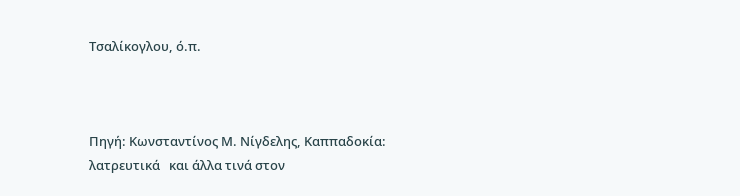Τσαλίκογλου, ό.π.



Πηγή: Κωνσταντίνος Μ. Νίγδελης, Καππαδοκία: λατρευτικά   και άλλα τινά στον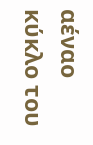αέναο κύκλο του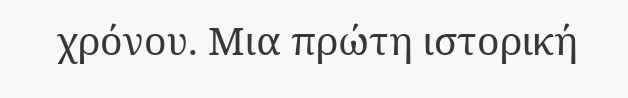χρόνου. Μια πρώτη ιστορική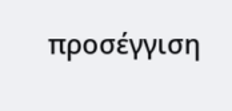προσέγγιση